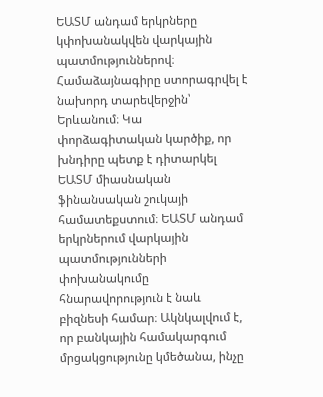ԵԱՏՄ անդամ երկրները կփոխանակվեն վարկային պատմություններով։ Համաձայնագիրը ստորագրվել է նախորդ տարեվերջին՝ Երևանում։ Կա փորձագիտական կարծիք, որ խնդիրը պետք է դիտարկել ԵԱՏՄ միասնական ֆինանսական շուկայի համատեքստում։ ԵԱՏՄ անդամ երկրներում վարկային պատմությունների փոխանակումը հնարավորություն է նաև բիզնեսի համար։ Ակնկալվում է, որ բանկային համակարգում մրցակցությունը կմեծանա, ինչը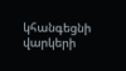կհանգեցնի վարկերի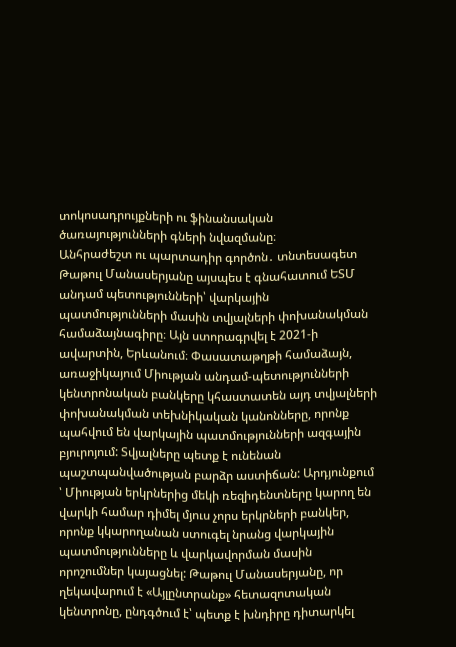տոկոսադրույքների ու ֆինանսական ծառայությունների գների նվազմանը։
Անհրաժեշտ ու պարտադիր գործոն․ տնտեսագետ Թաթուլ Մանասերյանը այսպես է գնահատում ԵՏՄ անդամ պետությունների՝ վարկային պատմությունների մասին տվյալների փոխանակման համաձայնագիրը։ Այն ստորագրվել է 2021-ի ավարտին, Երևանում։ Փասատաթղթի համաձայն, առաջիկայում Միության անդամ-պետությունների կենտրոնական բանկերը կհաստատեն այդ տվյալների փոխանակման տեխնիկական կանոնները, որոնք պահվում են վարկային պատմությունների ազգային բյուրոյում: Տվյալները պետք է ունենան պաշտպանվածության բարձր աստիճան: Արդյունքում ՝ Միության երկրներից մեկի ռեզիդենտները կարող են վարկի համար դիմել մյուս չորս երկրների բանկեր, որոնք կկարողանան ստուգել նրանց վարկային պատմությունները և վարկավորման մասին որոշումներ կայացնել: Թաթուլ Մանասերյանը, որ ղեկավարում է «Այլընտրանք» հետազոտական կենտրոնը, ընդգծում է՝ պետք է խնդիրը դիտարկել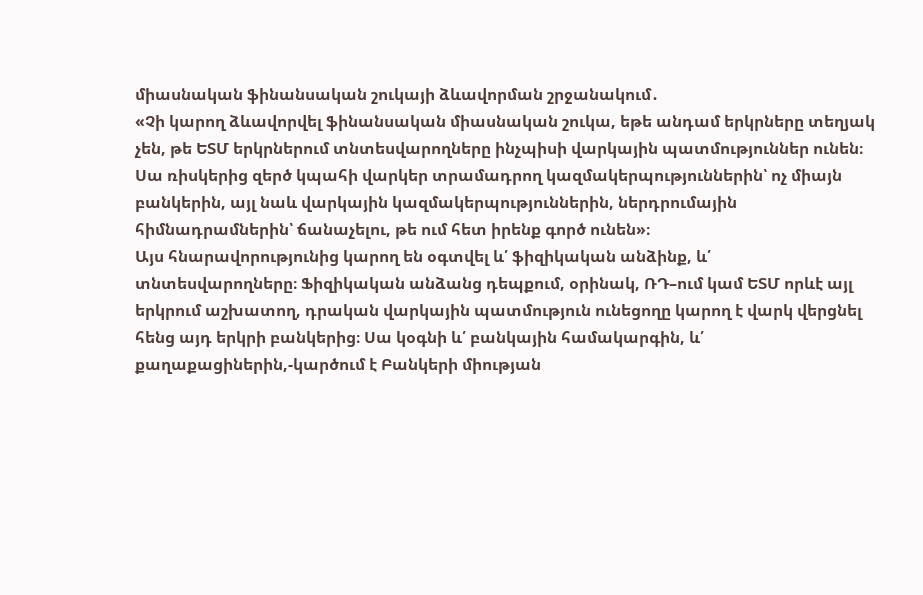միասնական ֆինանսական շուկայի ձևավորման շրջանակում․
«Չի կարող ձևավորվել ֆինանսական միասնական շուկա, եթե անդամ երկրները տեղյակ չեն, թե ԵՏՄ երկրներում տնտեսվարողները ինչպիսի վարկային պատմություններ ունեն։ Սա ռիսկերից զերծ կպահի վարկեր տրամադրող կազմակերպություններին՝ ոչ միայն բանկերին, այլ նաև վարկային կազմակերպություններին, ներդրումային հիմնադրամներին՝ ճանաչելու, թե ում հետ իրենք գործ ունեն»։
Այս հնարավորությունից կարող են օգտվել և՛ ֆիզիկական անձինք, և՛ տնտեսվարողները։ Ֆիզիկական անձանց դեպքում, օրինակ, ՌԴ–ում կամ ԵՏՄ որևէ այլ երկրում աշխատող, դրական վարկային պատմություն ունեցողը կարող է վարկ վերցնել հենց այդ երկրի բանկերից։ Սա կօգնի և՛ բանկային համակարգին, և՛ քաղաքացիներին,-կարծում է Բանկերի միության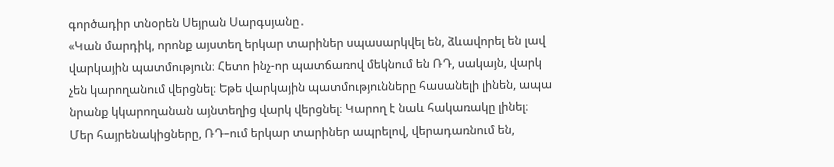գործադիր տնօրեն Սեյրան Սարգսյանը․
«Կան մարդիկ, որոնք այստեղ երկար տարիներ սպասարկվել են, ձևավորել են լավ վարկային պատմություն։ Հետո ինչ-որ պատճառով մեկնում են ՌԴ, սակայն, վարկ չեն կարողանում վերցնել։ Եթե վարկային պատմությունները հասանելի լինեն, ապա նրանք կկարողանան այնտեղից վարկ վերցնել։ Կարող է նաև հակառակը լինել։ Մեր հայրենակիցները, ՌԴ–ում երկար տարիներ ապրելով, վերադառնում են,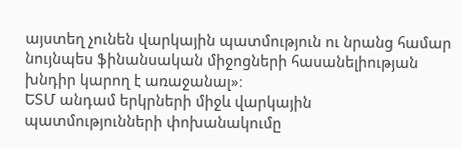այստեղ չունեն վարկային պատմություն ու նրանց համար նույնպես ֆինանսական միջոցների հասանելիության խնդիր կարող է առաջանալ»։
ԵՏՄ անդամ երկրների միջև վարկային պատմությունների փոխանակումը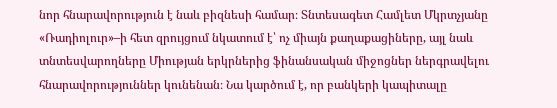նոր հնարավորություն է նաև բիզնեսի համար։ Տնտեսագետ Համլետ Մկրտչյանը «Ռադիոլուր»–ի հետ զրույցում նկատում է՝ ոչ միայն քաղաքացիները, այլ նաև տնտեսվարողները Միության երկրներից ֆինանսական միջոցներ ներգրավելու հնարավորություններ կունենան։ Նա կարծում է, որ բանկերի կապիտալը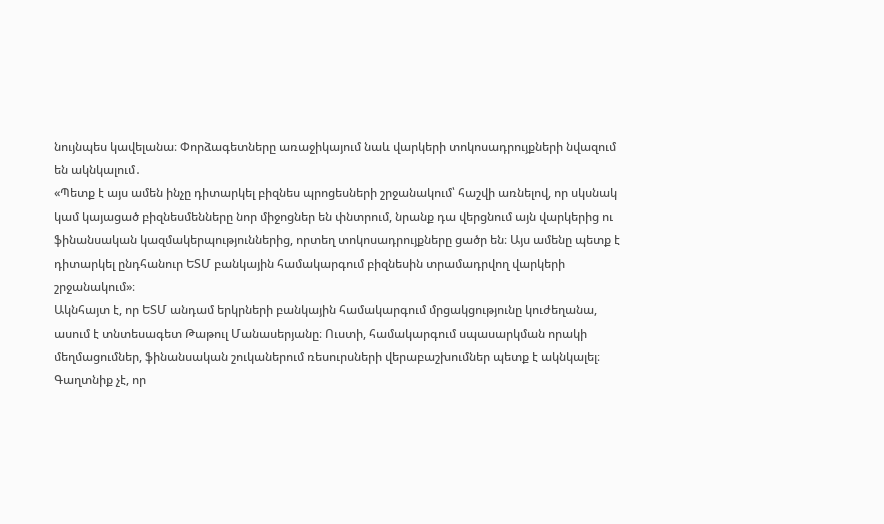նույնպես կավելանա։ Փորձագետները առաջիկայում նաև վարկերի տոկոսադրույքների նվազում են ակնկալում․
«Պետք է այս ամեն ինչը դիտարկել բիզնես պրոցեսների շրջանակում՝ հաշվի առնելով, որ սկսնակ կամ կայացած բիզնեսմենները նոր միջոցներ են փնտրում, նրանք դա վերցնում այն վարկերից ու ֆինանսական կազմակերպություններից, որտեղ տոկոսադրույքները ցածր են։ Այս ամենը պետք է դիտարկել ընդհանուր ԵՏՄ բանկային համակարգում բիզնեսին տրամադրվող վարկերի շրջանակում»։
Ակնհայտ է, որ ԵՏՄ անդամ երկրների բանկային համակարգում մրցակցությունը կուժեղանա, ասում է տնտեսագետ Թաթուլ Մանասերյանը։ Ուստի, համակարգում սպասարկման որակի մեղմացումներ, ֆինանսական շուկաներում ռեսուրսների վերաբաշխումներ պետք է ակնկալել։
Գաղտնիք չէ, որ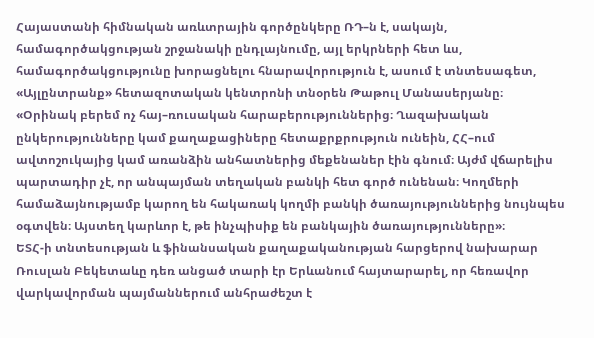Հայաստանի հիմնական առևտրային գործընկերը ՌԴ–ն է, սակայն, համագործակցության շրջանակի ընդլայնումը, այլ երկրների հետ ևս, համագործակցությունը խորացնելու հնարավորություն է, ասում է տնտեսագետ, «Այլընտրանք» հետազոտական կենտրոնի տնօրեն Թաթուլ Մանասերյանը։
«Օրինակ բերեմ ոչ հայ–ռուսական հարաբերություններից։ Ղազախական ընկերությունները կամ քաղաքացիները հետաքրքրություն ունեին, ՀՀ–ում ավտոշուկայից կամ առանձին անհատներից մեքենաներ էին գնում։ Այժմ վճարելիս պարտադիր չէ, որ անպայման տեղական բանկի հետ գործ ունենան։ Կողմերի համաձայնությամբ կարող են հակառակ կողմի բանկի ծառայություններից նույնպես օգտվեն։ Այստեղ կարևոր է, թե ինչպիսիք են բանկային ծառայությունները»։
ԵՏՀ-ի տնտեսության և ֆինանսական քաղաքականության հարցերով նախարար Ռուսլան Բեկետաևը դեռ անցած տարի էր Երևանում հայտարարել, որ հեռավոր վարկավորման պայմաններում անհրաժեշտ է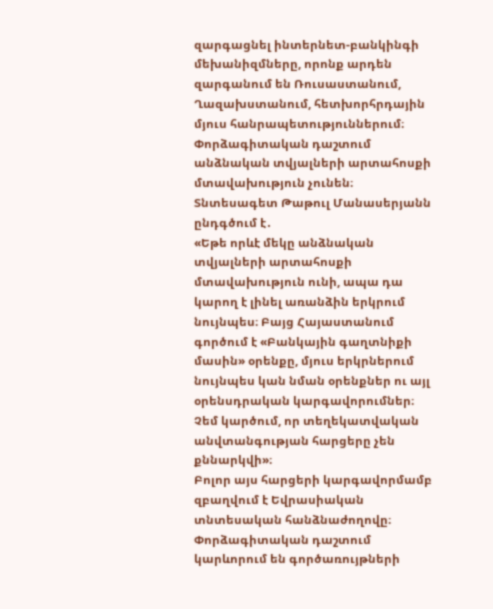զարգացնել ինտերնետ-բանկինգի մեխանիզմները, որոնք արդեն զարգանում են Ռուսաստանում, Ղազախստանում, հետխորհրդային մյուս հանրապետություններում։ Փորձագիտական դաշտում անձնական տվյալների արտահոսքի մտավախություն չունեն։ Տնտեսագետ Թաթուլ Մանասերյանն ընդգծում է․
«Եթե որևէ մեկը անձնական տվյալների արտահոսքի մտավախություն ունի, ապա դա կարող է լինել առանձին երկրում նույնպես։ Բայց Հայաստանում գործում է «Բանկային գաղտնիքի մասին» օրենքը, մյուս երկրներում նույնպես կան նման օրենքներ ու այլ օրենսդրական կարգավորումներ։ Չեմ կարծում, որ տեղեկատվական անվտանգության հարցերը չեն քննարկվի»։
Բոլոր այս հարցերի կարգավորմամբ զբաղվում է Եվրասիական տնտեսական հանձնաժողովը։ Փորձագիտական դաշտում կարևորում են գործառույթների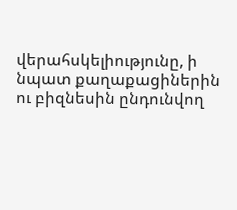վերահսկելիությունը, ի նպատ քաղաքացիներին ու բիզնեսին ընդունվող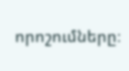որոշումները։